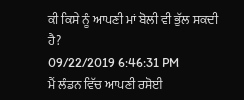ਕੀ ਕਿਸੇ ਨੂੰ ਆਪਣੀ ਮਾਂ ਬੋਲੀ ਵੀ ਭੁੱਲ ਸਕਦੀ ਹੈ?
09/22/2019 6:46:31 PM
ਮੈਂ ਲੰਡਨ ਵਿੱਚ ਆਪਣੀ ਰਸੋਈ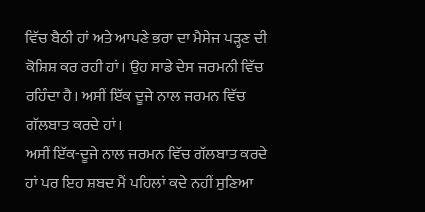ਵਿੱਚ ਬੈਠੀ ਹਾਂ ਅਤੇ ਆਪਣੇ ਭਰਾ ਦਾ ਮੈਸੇਜ ਪੜ੍ਹਣ ਦੀ ਕੋਸ਼ਿਸ਼ ਕਰ ਰਹੀ ਹਾਂ। ਉਹ ਸਾਡੇ ਦੇਸ ਜਰਮਨੀ ਵਿੱਚ ਰਹਿੰਦਾ ਹੈ। ਅਸੀਂ ਇੱਕ ਦੂਜੇ ਨਾਲ ਜਰਮਨ ਵਿੱਚ ਗੱਲਬਾਤ ਕਰਦੇ ਹਾਂ।
ਅਸੀਂ ਇੱਕ-ਦੂਜੇ ਨਾਲ ਜਰਮਨ ਵਿੱਚ ਗੱਲਬਾਤ ਕਰਦੇ ਹਾਂ ਪਰ ਇਹ ਸ਼ਬਦ ਮੈਂ ਪਹਿਲਾਂ ਕਦੇ ਨਹੀਂ ਸੁਣਿਆ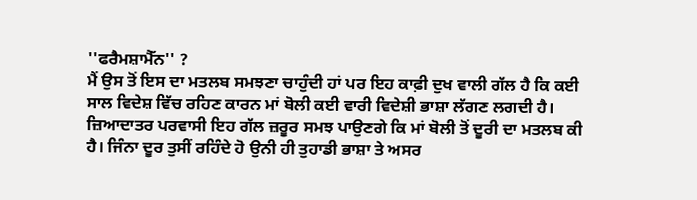''ਫਰੈਮਸ਼ਾਮੈੱਨ'' ?
ਮੈਂ ਉਸ ਤੋਂ ਇਸ ਦਾ ਮਤਲਬ ਸਮਝਣਾ ਚਾਹੁੰਦੀ ਹਾਂ ਪਰ ਇਹ ਕਾਫ਼ੀ ਦੁਖ ਵਾਲੀ ਗੱਲ ਹੈ ਕਿ ਕਈ ਸਾਲ ਵਿਦੇਸ਼ ਵਿੱਚ ਰਹਿਣ ਕਾਰਨ ਮਾਂ ਬੋਲੀ ਕਈ ਵਾਰੀ ਵਿਦੇਸ਼ੀ ਭਾਸ਼ਾ ਲੱਗਣ ਲਗਦੀ ਹੈ।
ਜ਼ਿਆਦਾਤਰ ਪਰਵਾਸੀ ਇਹ ਗੱਲ ਜ਼ਰੂਰ ਸਮਝ ਪਾਉਣਗੇ ਕਿ ਮਾਂ ਬੋਲੀ ਤੋਂ ਦੂਰੀ ਦਾ ਮਤਲਬ ਕੀ ਹੈ। ਜਿੰਨਾ ਦੂਰ ਤੁਸੀਂ ਰਹਿੰਦੇ ਹੋ ਉਨੀ ਹੀ ਤੁਹਾਡੀ ਭਾਸ਼ਾ ਤੇ ਅਸਰ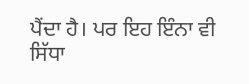ਪੈਂਦਾ ਹੈ। ਪਰ ਇਹ ਇੰਨਾ ਵੀ ਸਿੱਧਾ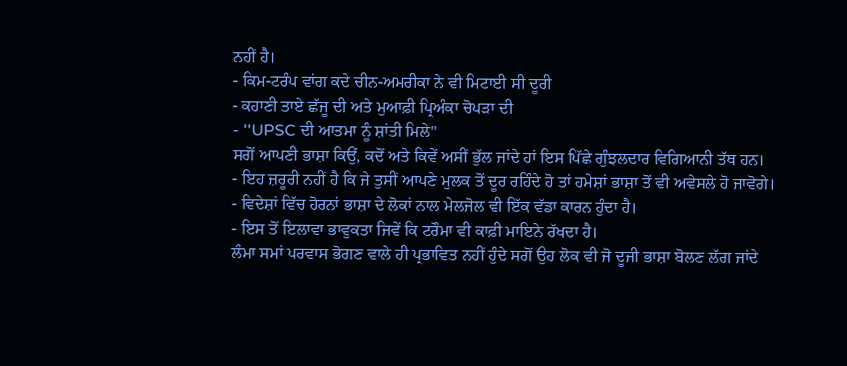ਨਹੀਂ ਹੈ।
- ਕਿਮ-ਟਰੰਪ ਵਾਂਗ ਕਦੇ ਚੀਨ-ਅਮਰੀਕਾ ਨੇ ਵੀ ਮਿਟਾਈ ਸੀ ਦੂਰੀ
- ਕਹਾਣੀ ਤਾਏ ਛੱਜੂ ਦੀ ਅਤੇ ਮੁਆਫ਼ੀ ਪ੍ਰਿਅੰਕਾ ਚੋਪੜਾ ਦੀ
- ''UPSC ਦੀ ਆਤਮਾ ਨੂੰ ਸ਼ਾਂਤੀ ਮਿਲੇ''
ਸਗੋਂ ਆਪਣੀ ਭਾਸ਼ਾ ਕਿਉਂ, ਕਦੋਂ ਅਤੇ ਕਿਵੇਂ ਅਸੀਂ ਭੁੱਲ ਜਾਂਦੇ ਹਾਂ ਇਸ ਪਿੱਛੇ ਗੁੰਝਲਦਾਰ ਵਿਗਿਆਨੀ ਤੱਥ ਹਨ।
- ਇਹ ਜ਼ਰੂਰੀ ਨਹੀਂ ਹੈ ਕਿ ਜੇ ਤੁਸੀਂ ਆਪਣੇ ਮੁਲਕ ਤੋਂ ਦੂਰ ਰਹਿੰਦੇ ਹੋ ਤਾਂ ਹਮੇਸ਼ਾਂ ਭਾਸ਼ਾ ਤੋਂ ਵੀ ਅਵੇਸਲੇ ਹੋ ਜਾਵੋਗੇ।
- ਵਿਦੇਸ਼ਾਂ ਵਿੱਚ ਹੋਰਨਾਂ ਭਾਸ਼ਾ ਦੇ ਲੋਕਾਂ ਨਾਲ ਮੇਲਜੋਲ ਵੀ ਇੱਕ ਵੱਡਾ ਕਾਰਨ ਹੁੰਦਾ ਹੈ।
- ਇਸ ਤੋਂ ਇਲਾਵਾ ਭਾਵੁਕਤਾ ਜਿਵੇਂ ਕਿ ਟਰੌਮਾ ਵੀ ਕਾਫ਼ੀ ਮਾਇਨੇ ਰੱਖਦਾ ਹੈ।
ਲੰਮਾ ਸਮਾਂ ਪਰਵਾਸ ਭੋਗਣ ਵਾਲੇ ਹੀ ਪ੍ਰਭਾਵਿਤ ਨਹੀਂ ਹੁੰਦੇ ਸਗੋਂ ਉਹ ਲੋਕ ਵੀ ਜੋ ਦੂਜੀ ਭਾਸ਼ਾ ਬੋਲਣ ਲੱਗ ਜਾਂਦੇ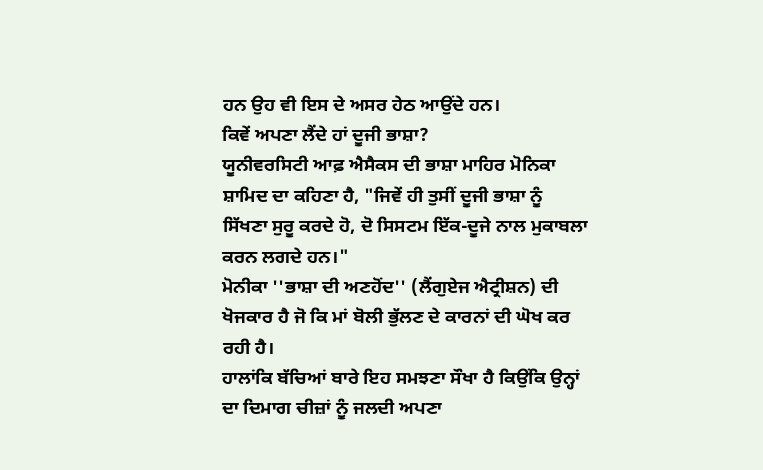ਹਨ ਉਹ ਵੀ ਇਸ ਦੇ ਅਸਰ ਹੇਠ ਆਉਂਦੇ ਹਨ।
ਕਿਵੇਂ ਅਪਣਾ ਲੈਂਦੇ ਹਾਂ ਦੂਜੀ ਭਾਸ਼ਾ?
ਯੂਨੀਵਰਸਿਟੀ ਆਫ਼ ਐਸੈਕਸ ਦੀ ਭਾਸ਼ਾ ਮਾਹਿਰ ਮੋਨਿਕਾ ਸ਼ਾਮਿਦ ਦਾ ਕਹਿਣਾ ਹੈ, "ਜਿਵੇਂ ਹੀ ਤੁਸੀਂ ਦੂਜੀ ਭਾਸ਼ਾ ਨੂੰ ਸਿੱਖਣਾ ਸੁਰੂ ਕਰਦੇ ਹੋ, ਦੋ ਸਿਸਟਮ ਇੱਕ-ਦੂਜੇ ਨਾਲ ਮੁਕਾਬਲਾ ਕਰਨ ਲਗਦੇ ਹਨ।"
ਮੋਨੀਕਾ ''ਭਾਸ਼ਾ ਦੀ ਅਣਹੋਂਦ'' (ਲੈਂਗੁਏਜ ਐਟ੍ਰੀਸ਼ਨ) ਦੀ ਖੋਜਕਾਰ ਹੈ ਜੋ ਕਿ ਮਾਂ ਬੋਲੀ ਭੁੱਲਣ ਦੇ ਕਾਰਨਾਂ ਦੀ ਘੋਖ ਕਰ ਰਹੀ ਹੈ।
ਹਾਲਾਂਕਿ ਬੱਚਿਆਂ ਬਾਰੇ ਇਹ ਸਮਝਣਾ ਸੌਖਾ ਹੈ ਕਿਉਂਕਿ ਉਨ੍ਹਾਂ ਦਾ ਦਿਮਾਗ ਚੀਜ਼ਾਂ ਨੂੰ ਜਲਦੀ ਅਪਣਾ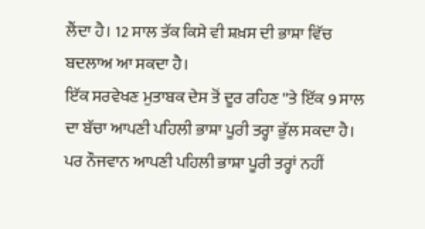ਲੈਂਦਾ ਹੈ। 12 ਸਾਲ ਤੱਕ ਕਿਸੇ ਵੀ ਸ਼ਖ਼ਸ ਦੀ ਭਾਸ਼ਾ ਵਿੱਚ ਬਦਲਾਅ ਆ ਸਕਦਾ ਹੈ।
ਇੱਕ ਸਰਵੇਖਣ ਮੁਤਾਬਕ ਦੇਸ ਤੋਂ ਦੂਰ ਰਹਿਣ ''ਤੇ ਇੱਕ 9 ਸਾਲ ਦਾ ਬੱਚਾ ਆਪਣੀ ਪਹਿਲੀ ਭਾਸ਼ਾ ਪੂਰੀ ਤਰ੍ਹਾ ਭੁੱਲ ਸਕਦਾ ਹੈ।
ਪਰ ਨੌਜਵਾਨ ਆਪਣੀ ਪਹਿਲੀ ਭਾਸ਼ਾ ਪੂਰੀ ਤਰ੍ਹਾਂ ਨਹੀਂ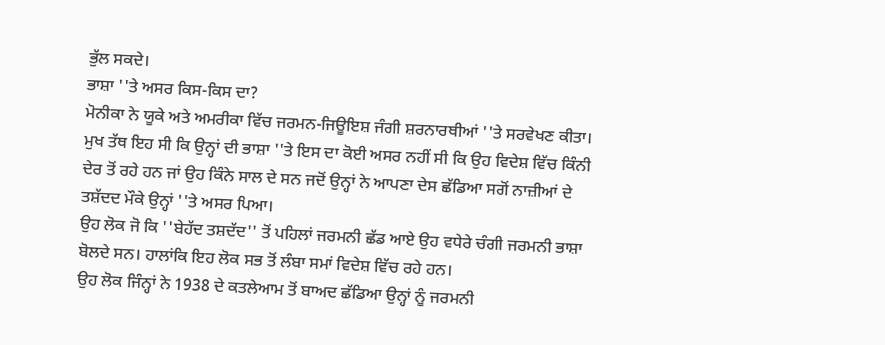ਭੁੱਲ ਸਕਦੇ।
ਭਾਸ਼ਾ ''ਤੇ ਅਸਰ ਕਿਸ-ਕਿਸ ਦਾ?
ਮੋਨੀਕਾ ਨੇ ਯੂਕੇ ਅਤੇ ਅਮਰੀਕਾ ਵਿੱਚ ਜਰਮਨ-ਜਿਊਇਸ਼ ਜੰਗੀ ਸ਼ਰਨਾਰਥੀਆਂ ''ਤੇ ਸਰਵੇਖਣ ਕੀਤਾ। ਮੁਖ ਤੱਥ ਇਹ ਸੀ ਕਿ ਉਨ੍ਹਾਂ ਦੀ ਭਾਸ਼ਾ ''ਤੇ ਇਸ ਦਾ ਕੋਈ ਅਸਰ ਨਹੀਂ ਸੀ ਕਿ ਉਹ ਵਿਦੇਸ਼ ਵਿੱਚ ਕਿੰਨੀ ਦੇਰ ਤੋਂ ਰਹੇ ਹਨ ਜਾਂ ਉਹ ਕਿੰਨੇ ਸਾਲ ਦੇ ਸਨ ਜਦੋਂ ਉਨ੍ਹਾਂ ਨੇ ਆਪਣਾ ਦੇਸ ਛੱਡਿਆ ਸਗੋਂ ਨਾਜ਼ੀਆਂ ਦੇ ਤਸ਼ੱਦਦ ਮੌਕੇ ਉਨ੍ਹਾਂ ''ਤੇ ਅਸਰ ਪਿਆ।
ਉਹ ਲੋਕ ਜੋ ਕਿ ''ਬੇਹੱਦ ਤਸ਼ਦੱਦ'' ਤੋਂ ਪਹਿਲਾਂ ਜਰਮਨੀ ਛੱਡ ਆਏ ਉਹ ਵਧੇਰੇ ਚੰਗੀ ਜਰਮਨੀ ਭਾਸ਼ਾ ਬੋਲਦੇ ਸਨ। ਹਾਲਾਂਕਿ ਇਹ ਲੋਕ ਸਭ ਤੋਂ ਲੰਬਾ ਸਮਾਂ ਵਿਦੇਸ਼ ਵਿੱਚ ਰਹੇ ਹਨ।
ਉਹ ਲੋਕ ਜਿੰਨ੍ਹਾਂ ਨੇ 1938 ਦੇ ਕਤਲੇਆਮ ਤੋਂ ਬਾਅਦ ਛੱਡਿਆ ਉਨ੍ਹਾਂ ਨੂੰ ਜਰਮਨੀ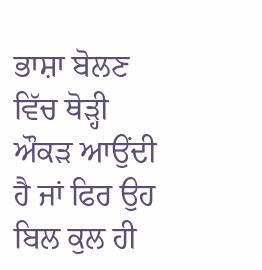ਭਾਸ਼ਾ ਬੋਲਣ ਵਿੱਚ ਥੋੜ੍ਹੀ ਔਕੜ ਆਉਂਦੀ ਹੈ ਜਾਂ ਫਿਰ ਉਹ ਬਿਲ ਕੁਲ ਹੀ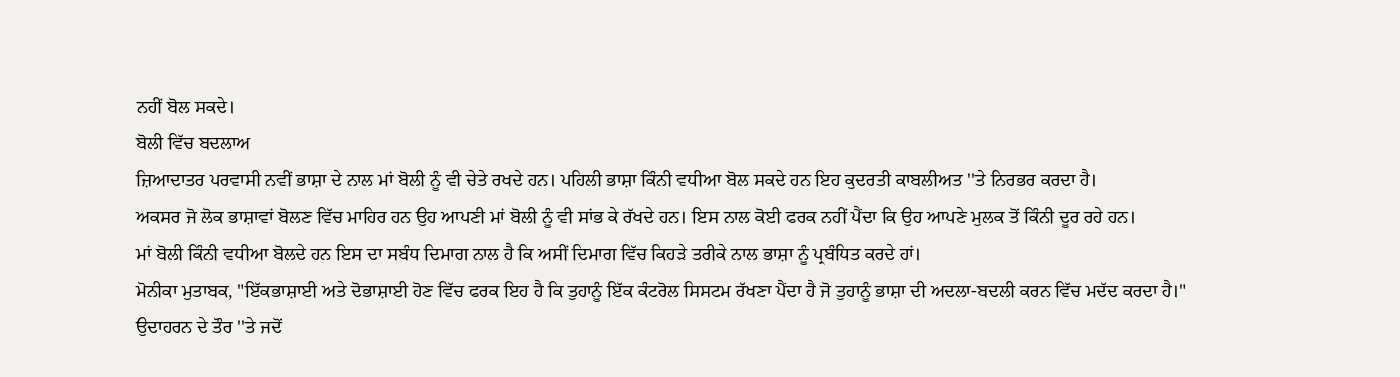ਨਹੀਂ ਬੋਲ ਸਕਦੇ।
ਬੋਲੀ ਵਿੱਚ ਬਦਲਾਅ
ਜ਼ਿਆਦਾਤਰ ਪਰਵਾਸੀ ਨਵੀਂ ਭਾਸ਼ਾ ਦੇ ਨਾਲ ਮਾਂ ਬੋਲੀ ਨੂੰ ਵੀ ਚੇਤੇ ਰਖਦੇ ਹਨ। ਪਹਿਲੀ ਭਾਸ਼ਾ ਕਿੰਨੀ ਵਧੀਆ ਬੋਲ ਸਕਦੇ ਹਨ ਇਹ ਕੁਦਰਤੀ ਕਾਬਲੀਅਤ ''ਤੇ ਨਿਰਭਰ ਕਰਦਾ ਹੈ।
ਅਕਸਰ ਜੋ ਲੋਕ ਭਾਸ਼ਾਵਾਂ ਬੋਲਣ ਵਿੱਚ ਮਾਹਿਰ ਹਨ ਉਹ ਆਪਣੀ ਮਾਂ ਬੋਲੀ ਨੂੰ ਵੀ ਸਾਂਭ ਕੇ ਰੱਖਦੇ ਹਨ। ਇਸ ਨਾਲ ਕੋਈ ਫਰਕ ਨਹੀਂ ਪੈਂਦਾ ਕਿ ਉਹ ਆਪਣੇ ਮੁਲਕ ਤੋਂ ਕਿੰਨੀ ਦੂਰ ਰਹੇ ਹਨ।
ਮਾਂ ਬੋਲੀ ਕਿੰਨੀ ਵਧੀਆ ਬੋਲਦੇ ਹਨ ਇਸ ਦਾ ਸਬੰਧ ਦਿਮਾਗ ਨਾਲ ਹੈ ਕਿ ਅਸੀਂ ਦਿਮਾਗ ਵਿੱਚ ਕਿਹੜੇ ਤਰੀਕੇ ਨਾਲ ਭਾਸ਼ਾ ਨੂੰ ਪ੍ਰਬੰਧਿਤ ਕਰਦੇ ਹਾਂ।
ਮੋਨੀਕਾ ਮੁਤਾਬਕ, "ਇੱਕਭਾਸ਼ਾਈ ਅਤੇ ਦੋਭਾਸ਼ਾਈ ਹੋਣ ਵਿੱਚ ਫਰਕ ਇਹ ਹੈ ਕਿ ਤੁਹਾਨੂੰ ਇੱਕ ਕੰਟਰੋਲ ਸਿਸਟਮ ਰੱਖਣਾ ਪੈਂਦਾ ਹੈ ਜੋ ਤੁਹਾਨੂੰ ਭਾਸ਼ਾ ਦੀ ਅਦਲਾ-ਬਦਲੀ ਕਰਨ ਵਿੱਚ ਮਦੱਦ ਕਰਦਾ ਹੈ।"
ਉਦਾਹਰਨ ਦੇ ਤੌਰ ''ਤੇ ਜਦੋਂ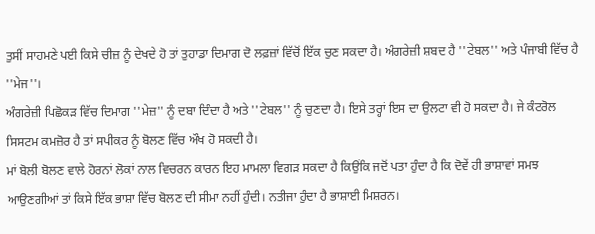ਤੁਸੀਂ ਸਾਹਮਣੇ ਪਈ ਕਿਸੇ ਚੀਜ਼ ਨੂੰ ਦੇਖਦੇ ਹੋ ਤਾਂ ਤੁਹਾਡਾ ਦਿਮਾਗ ਦੋ ਲਫ਼ਜ਼ਾਂ ਵਿੱਚੋਂ ਇੱਕ ਚੁਣ ਸਕਦਾ ਹੈ। ਅੰਗਰੇਜ਼ੀ ਸ਼ਬਦ ਹੈ ''ਟੇਬਲ'' ਅਤੇ ਪੰਜਾਬੀ ਵਿੱਚ ਹੈ ''ਮੇਜ''।
ਅੰਗਰੇਜ਼ੀ ਪਿਛੋਕੜ ਵਿੱਚ ਦਿਮਾਗ ''ਮੇਜ਼'' ਨੂੰ ਦਬਾ ਦਿੰਦਾ ਹੈ ਅਤੇ ''ਟੇਬਲ'' ਨੂੰ ਚੁਣਦਾ ਹੈ। ਇਸੇ ਤਰ੍ਹਾਂ ਇਸ ਦਾ ਉਲਟਾ ਵੀ ਹੋ ਸਕਦਾ ਹੈ। ਜੇ ਕੰਟਰੋਲ ਸਿਸਟਮ ਕਮਜ਼ੋਰ ਹੈ ਤਾਂ ਸਪੀਕਰ ਨੂੰ ਬੋਲਣ ਵਿੱਚ ਔਖ ਹੋ ਸਕਦੀ ਹੈ।
ਮਾਂ ਬੋਲੀ ਬੋਲਣ ਵਾਲੇ ਹੋਰਨਾਂ ਲੋਕਾਂ ਨਾਲ ਵਿਚਰਨ ਕਾਰਨ ਇਹ ਮਾਮਲਾ ਵਿਗੜ ਸਕਦਾ ਹੈ ਕਿਉਂਕਿ ਜਦੋਂ ਪਤਾ ਹੁੰਦਾ ਹੈ ਕਿ ਦੋਵੇਂ ਹੀ ਭਾਸ਼ਾਵਾਂ ਸਮਝ ਆਉਣਗੀਆਂ ਤਾਂ ਕਿਸੇ ਇੱਕ ਭਾਸ਼ਾ ਵਿੱਚ ਬੋਲਣ ਦੀ ਸੀਮਾ ਨਹੀਂ ਹੁੰਦੀ। ਨਤੀਜਾ ਹੁੰਦਾ ਹੈ ਭਾਸ਼ਾਈ ਮਿਸ਼ਰਨ।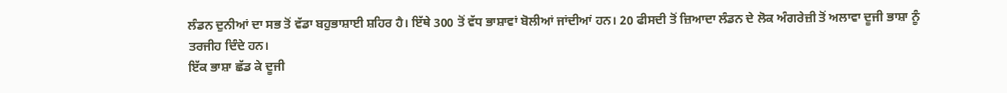ਲੰਡਨ ਦੁਨੀਆਂ ਦਾ ਸਭ ਤੋਂ ਵੱਡਾ ਬਹੁਭਾਸ਼ਾਈ ਸ਼ਹਿਰ ਹੈ। ਇੱਥੇ 300 ਤੋਂ ਵੱਧ ਭਾਸ਼ਾਵਾਂ ਬੋਲੀਆਂ ਜਾਂਦੀਆਂ ਹਨ। 20 ਫੀਸਦੀ ਤੋਂ ਜ਼ਿਆਦਾ ਲੰਡਨ ਦੇ ਲੋਕ ਅੰਗਰੇਜ਼ੀ ਤੋਂ ਅਲਾਵਾ ਦੂਜੀ ਭਾਸ਼ਾ ਨੂੰ ਤਰਜੀਹ ਦਿੰਦੇ ਹਨ।
ਇੱਕ ਭਾਸ਼ਾ ਛੱਡ ਕੇ ਦੂਜੀ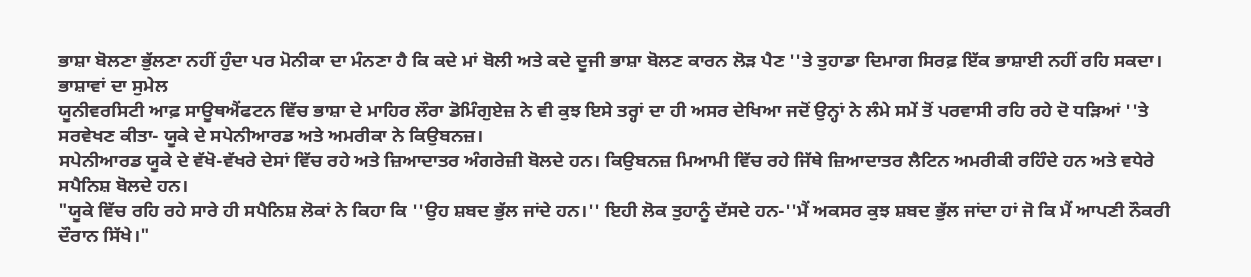ਭਾਸ਼ਾ ਬੋਲਣਾ ਭੁੱਲਣਾ ਨਹੀਂ ਹੁੰਦਾ ਪਰ ਮੋਨੀਕਾ ਦਾ ਮੰਨਣਾ ਹੈ ਕਿ ਕਦੇ ਮਾਂ ਬੋਲੀ ਅਤੇ ਕਦੇ ਦੂਜੀ ਭਾਸ਼ਾ ਬੋਲਣ ਕਾਰਨ ਲੋੜ ਪੈਣ ''ਤੇ ਤੁਹਾਡਾ ਦਿਮਾਗ ਸਿਰਫ਼ ਇੱਕ ਭਾਸ਼ਾਈ ਨਹੀਂ ਰਹਿ ਸਕਦਾ।
ਭਾਸ਼ਾਵਾਂ ਦਾ ਸੁਮੇਲ
ਯੂਨੀਵਰਸਿਟੀ ਆਫ਼ ਸਾਊਥਐਂਫਟਨ ਵਿੱਚ ਭਾਸ਼ਾ ਦੇ ਮਾਹਿਰ ਲੌਰਾ ਡੋਮਿੰਗੁਏਜ਼ ਨੇ ਵੀ ਕੁਝ ਇਸੇ ਤਰ੍ਹਾਂ ਦਾ ਹੀ ਅਸਰ ਦੇਖਿਆ ਜਦੋਂ ਉਨ੍ਹਾਂ ਨੇ ਲੰਮੇ ਸਮੇਂ ਤੋਂ ਪਰਵਾਸੀ ਰਹਿ ਰਹੇ ਦੋ ਧੜਿਆਂ ''ਤੇ ਸਰਵੇਖਣ ਕੀਤਾ- ਯੂਕੇ ਦੇ ਸਪੇਨੀਆਰਡ ਅਤੇ ਅਮਰੀਕਾ ਨੇ ਕਿਉਬਨਜ਼।
ਸਪੇਨੀਆਰਡ ਯੂਕੇ ਦੇ ਵੱਖੋ-ਵੱਖਰੇ ਦੇਸਾਂ ਵਿੱਚ ਰਹੇ ਅਤੇ ਜ਼ਿਆਦਾਤਰ ਅੰਗਰੇਜ਼ੀ ਬੋਲਦੇ ਹਨ। ਕਿਉਬਨਜ਼ ਮਿਆਮੀ ਵਿੱਚ ਰਹੇ ਜਿੱਥੇ ਜ਼ਿਆਦਾਤਰ ਲੈਟਿਨ ਅਮਰੀਕੀ ਰਹਿੰਦੇ ਹਨ ਅਤੇ ਵਧੇਰੇ ਸਪੈਨਿਸ਼ ਬੋਲਦੇ ਹਨ।
"ਯੂਕੇ ਵਿੱਚ ਰਹਿ ਰਹੇ ਸਾਰੇ ਹੀ ਸਪੈਨਿਸ਼ ਲੋਕਾਂ ਨੇ ਕਿਹਾ ਕਿ ''ਉਹ ਸ਼ਬਦ ਭੁੱਲ ਜਾਂਦੇ ਹਨ।'' ਇਹੀ ਲੋਕ ਤੁਹਾਨੂੰ ਦੱਸਦੇ ਹਨ-''ਮੈਂ ਅਕਸਰ ਕੁਝ ਸ਼ਬਦ ਭੁੱਲ ਜਾਂਦਾ ਹਾਂ ਜੋ ਕਿ ਮੈਂ ਆਪਣੀ ਨੌਕਰੀ ਦੌਰਾਨ ਸਿੱਖੇ।"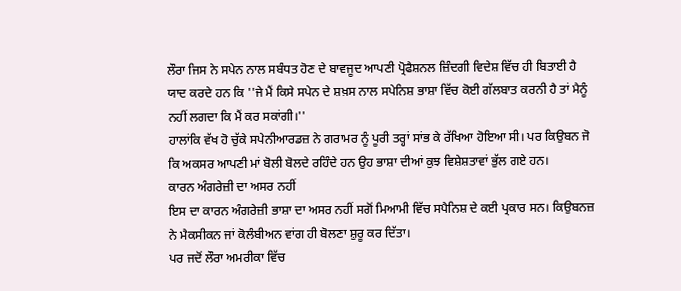ਲੌਰਾ ਜਿਸ ਨੇ ਸਪੇਨ ਨਾਲ ਸਬੰਧਤ ਹੋਣ ਦੇ ਬਾਵਜੂਦ ਆਪਣੀ ਪ੍ਰੋਫੈਸ਼ਨਲ ਜ਼ਿੰਦਗੀ ਵਿਦੇਸ਼ ਵਿੱਚ ਹੀ ਬਿਤਾਈ ਹੈ ਯਾਦ ਕਰਦੇ ਹਨ ਕਿ ''ਜੇ ਮੈਂ ਕਿਸੇ ਸਪੇਨ ਦੇ ਸ਼ਖ਼ਸ ਨਾਲ ਸਪੇਨਿਸ਼ ਭਾਸ਼ਾ ਵਿੱਚ ਕੋਈ ਗੱਲਬਾਤ ਕਰਨੀ ਹੈ ਤਾਂ ਮੈਨੂੰ ਨਹੀਂ ਲਗਦਾ ਕਿ ਮੈਂ ਕਰ ਸਕਾਂਗੀ।''
ਹਾਲਾਂਕਿ ਵੱਖ ਹੋ ਚੁੱਕੇ ਸਪੇਨੀਆਰਡਜ਼ ਨੇ ਗਰਾਮਰ ਨੂੰ ਪੂਰੀ ਤਰ੍ਹਾਂ ਸਾਂਭ ਕੇ ਰੱਖਿਆ ਹੋਇਆ ਸੀ। ਪਰ ਕਿਉਬਨ ਜੋ ਕਿ ਅਕਸਰ ਆਪਣੀ ਮਾਂ ਬੋਲੀ ਬੋਲਦੇ ਰਹਿੰਦੇ ਹਨ ਉਹ ਭਾਸ਼ਾ ਦੀਆਂ ਕੁਝ ਵਿਸ਼ੇਸ਼ਤਾਵਾਂ ਭੁੱਲ ਗਏ ਹਨ।
ਕਾਰਨ ਅੰਗਰੇਜ਼ੀ ਦਾ ਅਸਰ ਨਹੀਂ
ਇਸ ਦਾ ਕਾਰਨ ਅੰਗਰੇਜ਼ੀ ਭਾਸ਼ਾ ਦਾ ਅਸਰ ਨਹੀਂ ਸਗੋਂ ਮਿਆਮੀ ਵਿੱਚ ਸਪੈਨਿਸ਼ ਦੇ ਕਈ ਪ੍ਰਕਾਰ ਸਨ। ਕਿਉਬਨਜ਼ ਨੇ ਮੈਕਸੀਕਨ ਜਾਂ ਕੋਲੰਬੀਅਨ ਵਾਂਗ ਹੀ ਬੋਲਣਾ ਸ਼ੁਰੂ ਕਰ ਦਿੱਤਾ।
ਪਰ ਜਦੋਂ ਲੌਰਾ ਅਮਰੀਕਾ ਵਿੱਚ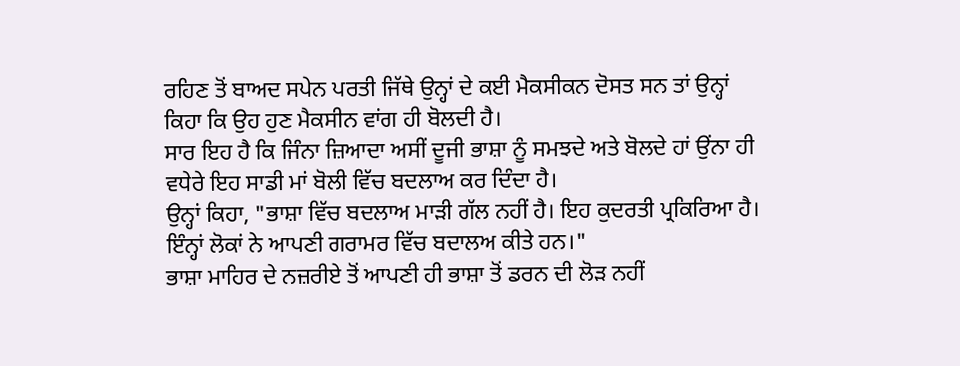ਰਹਿਣ ਤੋਂ ਬਾਅਦ ਸਪੇਨ ਪਰਤੀ ਜਿੱਥੇ ਉਨ੍ਹਾਂ ਦੇ ਕਈ ਮੈਕਸੀਕਨ ਦੋਸਤ ਸਨ ਤਾਂ ਉਨ੍ਹਾਂ ਕਿਹਾ ਕਿ ਉਹ ਹੁਣ ਮੈਕਸੀਨ ਵਾਂਗ ਹੀ ਬੋਲਦੀ ਹੈ।
ਸਾਰ ਇਹ ਹੈ ਕਿ ਜਿੰਨਾ ਜ਼ਿਆਦਾ ਅਸੀਂ ਦੂਜੀ ਭਾਸ਼ਾ ਨੂੰ ਸਮਝਦੇ ਅਤੇ ਬੋਲਦੇ ਹਾਂ ਉਂਨਾ ਹੀ ਵਧੇਰੇ ਇਹ ਸਾਡੀ ਮਾਂ ਬੋਲੀ ਵਿੱਚ ਬਦਲਾਅ ਕਰ ਦਿੰਦਾ ਹੈ।
ਉਨ੍ਹਾਂ ਕਿਹਾ, "ਭਾਸ਼ਾ ਵਿੱਚ ਬਦਲਾਅ ਮਾੜੀ ਗੱਲ ਨਹੀਂ ਹੈ। ਇਹ ਕੁਦਰਤੀ ਪ੍ਰਕਿਰਿਆ ਹੈ। ਇੰਨ੍ਹਾਂ ਲੋਕਾਂ ਨੇ ਆਪਣੀ ਗਰਾਮਰ ਵਿੱਚ ਬਦਾਲਅ ਕੀਤੇ ਹਨ।"
ਭਾਸ਼ਾ ਮਾਹਿਰ ਦੇ ਨਜ਼ਰੀਏ ਤੋਂ ਆਪਣੀ ਹੀ ਭਾਸ਼ਾ ਤੋਂ ਡਰਨ ਦੀ ਲੋੜ ਨਹੀਂ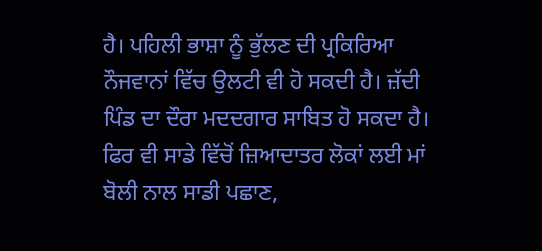ਹੈ। ਪਹਿਲੀ ਭਾਸ਼ਾ ਨੂੰ ਭੁੱਲਣ ਦੀ ਪ੍ਰਕਿਰਿਆ ਨੌਜਵਾਨਾਂ ਵਿੱਚ ਉਲਟੀ ਵੀ ਹੋ ਸਕਦੀ ਹੈ। ਜ਼ੱਦੀ ਪਿੰਡ ਦਾ ਦੌਰਾ ਮਦਦਗਾਰ ਸਾਬਿਤ ਹੋ ਸਕਦਾ ਹੈ।
ਫਿਰ ਵੀ ਸਾਡੇ ਵਿੱਚੋਂ ਜ਼ਿਆਦਾਤਰ ਲੋਕਾਂ ਲਈ ਮਾਂ ਬੋਲੀ ਨਾਲ ਸਾਡੀ ਪਛਾਣ,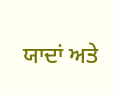ਯਾਦਾਂ ਅਤੇ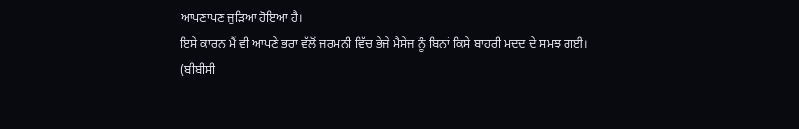ਆਪਣਾਪਣ ਜੁੜਿਆ ਹੋਇਆ ਹੈ।
ਇਸੇ ਕਾਰਨ ਮੈਂ ਵੀ ਆਪਣੇ ਭਰਾ ਵੱਲੋਂ ਜਰਮਨੀ ਵਿੱਚ ਭੇਜੇ ਮੈਸੇਜ ਨੂੰ ਬਿਨਾਂ ਕਿਸੇ ਬਾਹਰੀ ਮਦਦ ਦੇ ਸਮਝ ਗਈ।
(ਬੀਬੀਸੀ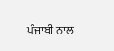ਪੰਜਾਬੀ ਨਾਲ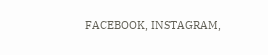FACEBOOK, INSTAGRAM,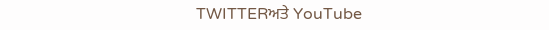TWITTERਅਤੇ YouTube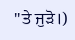''ਤੇ ਜੁੜੋ।)